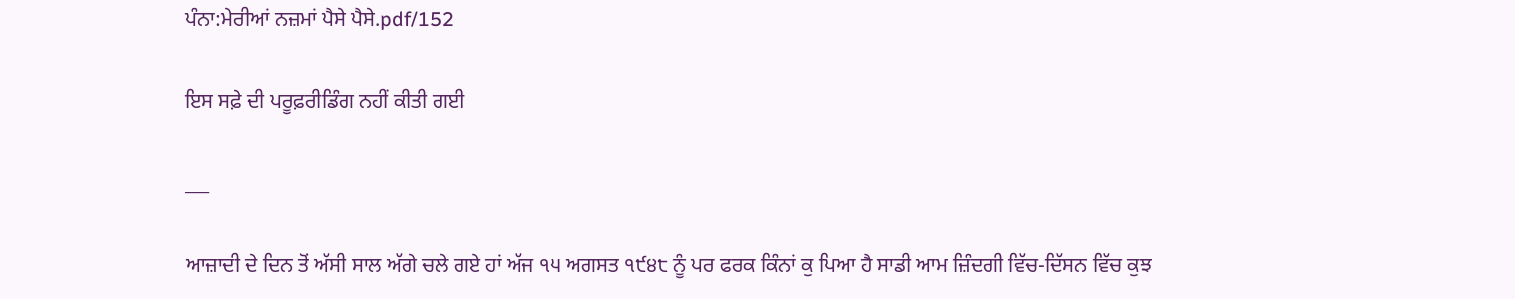ਪੰਨਾ:ਮੇਰੀਆਂ ਨਜ਼ਮਾਂ ਪੈਸੇ ਪੈਸੇ.pdf/152

ਇਸ ਸਫ਼ੇ ਦੀ ਪਰੂਫ਼ਰੀਡਿੰਗ ਨਹੀਂ ਕੀਤੀ ਗਈ

___

ਆਜ਼ਾਦੀ ਦੇ ਦਿਨ ਤੋਂ ਅੱਸੀ ਸਾਲ ਅੱਗੇ ਚਲੇ ਗਏ ਹਾਂ ਅੱਜ ੧੫ ਅਗਸਤ ੧੯੪੮ ਨੂੰ ਪਰ ਫਰਕ ਕਿੰਨਾਂ ਕੁ ਪਿਆ ਹੈ ਸਾਡੀ ਆਮ ਜ਼ਿੰਦਗੀ ਵਿੱਚ-ਦਿੱਸਨ ਵਿੱਚ ਕੁਝ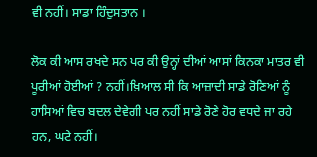ਵੀ ਨਹੀਂ। ਸਾਡਾ ਹਿੰਦੁਸਤਾਨ ।

ਲੋਕ ਕੀ ਆਸ ਰਖਦੇ ਸਨ ਪਰ ਕੀ ਉਨ੍ਹਾਂ ਦੀਆਂ ਆਸਾਂ ਕਿਨਕਾ ਮਾਤਰ ਵੀ ਪੂਰੀਆਂ ਹੋਈਆਂ ? ਨਹੀਂ।ਖ਼ਿਆਲ ਸੀ ਕਿ ਆਜ਼ਾਦੀ ਸਾਡੇ ਰੋਣਿਆਂ ਨੂੰ ਹਾਸਿਆਂ ਵਿਚ ਬਦਲ ਦੇਵੇਗੀ ਪਰ ਨਹੀਂ ਸਾਡੇ ਰੋਣੇ ਹੋਰ ਵਧਦੇ ਜਾ ਰਹੇ ਹਨ, ਘਟੇ ਨਹੀਂ।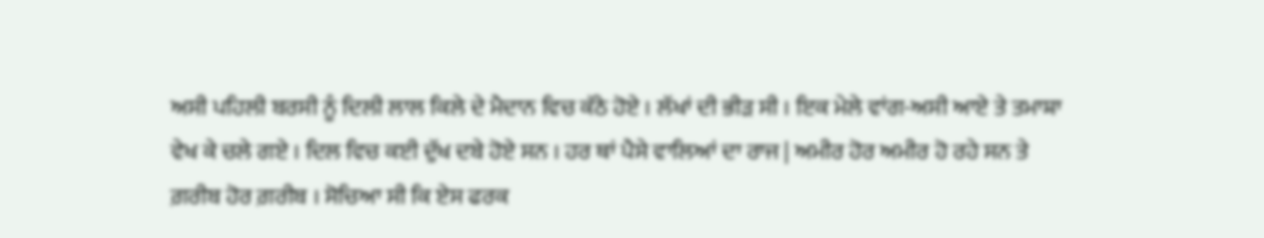ਅਸੀ ਪਹਿਲੀ ਬਰਸੀ ਨੂੰ ਦਿਲੀ ਲਾਲ ਕਿਲੇ ਦੇ ਮੈਦਾਨ ਵਿਚ ਕੱਠੇ ਹੋਏ । ਲੱਖਾਂ ਦੀ ਭੀੜ ਸੀ । ਇਕ ਮੇਲੇ ਵਾਂਗ-ਅਸੀ ਆਏ ਤੇ ਤਮਾਸ਼ਾ ਵੇਖ ਕੇ ਚਲੇ ਗਏ । ਦਿਲ ਵਿਚ ਕਈ ਦੁੱਖ ਦਬੇ ਹੋਏ ਸਨ । ਹਰ ਥਾਂ ਪੈਸੇ ਵਾਲਿਆਂ ਦਾ ਰਾਜ | ਅਮੀਰ ਹੋਰ ਅਮੀਰ ਹੋ ਰਹੇ ਸਨ ਤੇ ਗ਼ਰੀਬ ਹੋਰ ਗ਼ਰੀਬ । ਸੋਚਿਆ ਸੀ ਕਿ ਏਸ ਫਰਕ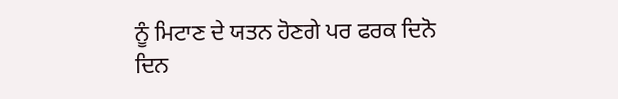ਨੂੰ ਮਿਟਾਣ ਦੇ ਯਤਨ ਹੋਣਗੇ ਪਰ ਫਰਕ ਦਿਨੋ ਦਿਨ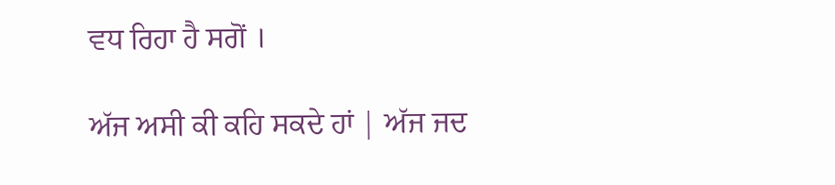ਵਧ ਰਿਹਾ ਹੈ ਸਗੋਂ ।

ਅੱਜ ਅਸੀ ਕੀ ਕਹਿ ਸਕਦੇ ਹਾਂ | ਅੱਜ ਜਦ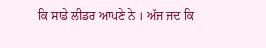ਕਿ ਸਾਡੇ ਲੀਡਰ ਆਪਣੇ ਨੇ । ਅੱਜ ਜਦ ਕਿ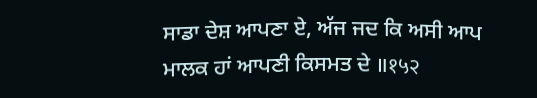ਸਾਡਾ ਦੇਸ਼ ਆਪਣਾ ਏ, ਅੱਜ ਜਦ ਕਿ ਅਸੀ ਆਪ ਮਾਲਕ ਹਾਂ ਆਪਣੀ ਕਿਸਮਤ ਦੇ ॥१५२